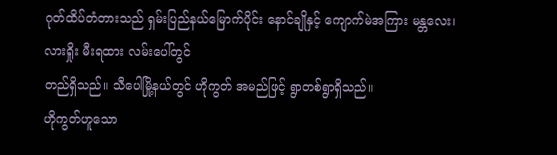ဂုတ်ထိပ်တံတားသည် ရှမ်းပြည်နယ်မြောက်ပိုင်း နောင်ချိုနှင့် ကျောက်မဲအကြား မန္တလေး၊ လားရှိုး မီးရထား လမ်းပေါ်တွင်
တည်ရှိသည်။ သီပေါမြို့နယ်တွင် ဟိုကွတ် အမည်ဖြင့် ရွာတစ်ရွာရှိသည်။
ဟိုကွတ်ဟူသော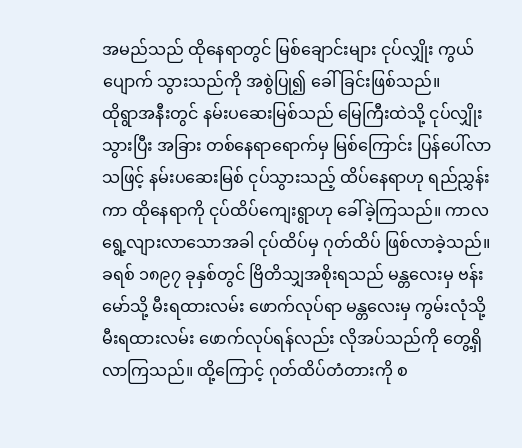အမည်သည် ထိုနေရာတွင် မြစ်ချောင်းများ ငုပ်လျှိုး ကွယ်ပျောက် သွားသည်ကို အစွဲပြု၍ ခေါ်ခြင်းဖြစ်သည်။
ထိုရွာအနီးတွင် နမ်းပဆေးမြစ်သည် မြေကြီးထဲသို့ ငုပ်လျှိုးသွားပြီး အခြား တစ်နေရာရောက်မှ မြစ်ကြောင်း ပြန်ပေါ်လာသဖြင့် နမ်းပဆေးမြစ် ငုပ်သွားသည့် ထိပ်နေရာဟု ရည်ညွှန်းကာ ထိုနေရာကို ငုပ်ထိပ်ကျေးရွာဟု ခေါ်ခဲ့ကြသည်။ ကာလ ရွေ့လျားလာသောအခါ ငုပ်ထိပ်မှ ဂုတ်ထိပ် ဖြစ်လာခဲ့သည်။
ခရစ် ၁၈၉၇ ခုနှစ်တွင် ဗြိတိသျှအစိုးရသည် မန္တလေးမှ ဗန်းမော်သို့ မီးရထားလမ်း ဖောက်လုပ်ရာ မန္တလေးမှ ကွမ်းလုံသို့ မီးရထားလမ်း ဖောက်လုပ်ရန်လည်း လိုအပ်သည်ကို တွေ့ရှိလာကြသည်။ ထို့ကြောင့် ဂုတ်ထိပ်တံတားကို စ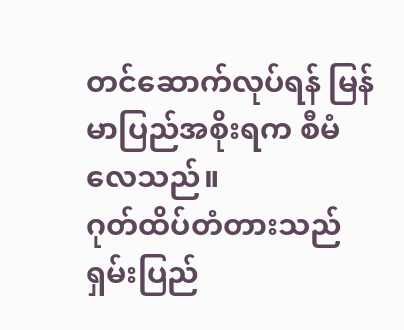တင်ဆောက်လုပ်ရန် မြန်မာပြည်အစိုးရက စီမံ လေသည်။
ဂုတ်ထိပ်တံတားသည် ရှမ်းပြည်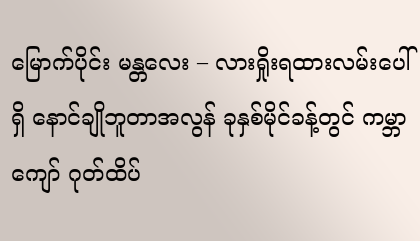မြောက်ပိုင်း မန္တလေး – လားရှိုးရထားလမ်းပေါ်ရှိ နောင်ချိုဘူတာအလွန် ခုနှစ်မိုင်ခန့်တွင် ကမ္ဘာကျော် ဂုတ်ထိပ်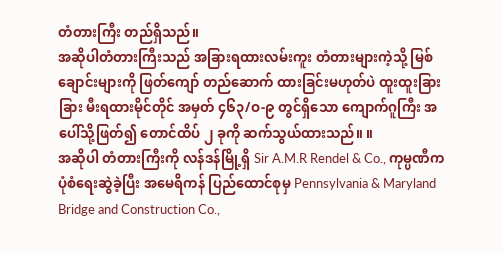တံတားကြီး တည်ရှိသည်။
အဆိုပါတံတားကြီးသည် အခြားရထားလမ်းကူး တံတားများကဲ့သို့ မြစ်ချောင်းများကို ဖြတ်ကျော် တည်ဆောက် ထားခြင်းမဟုတ်ပဲ ထူးထူးခြားခြား မီးရထားမိုင်တိုင် အမှတ် ၄၆၃/ဝ-၉ တွင်ရှိသော ကျောက်ဂူကြီး အပေါ်သို့ဖြတ်၍ တောင်ထိပ် ၂ ခုကို ဆက်သွယ်ထားသည်။ ။
အဆိုပါ တံတားကြီးကို လန်ဒန်မြို့ရှိ Sir A.M.R Rendel & Co., ကုမ္ပဏီက ပုံစံရေးဆွဲခဲ့ပြီး အမေရိကန် ပြည်ထောင်စုမှ Pennsylvania & Maryland Bridge and Construction Co.,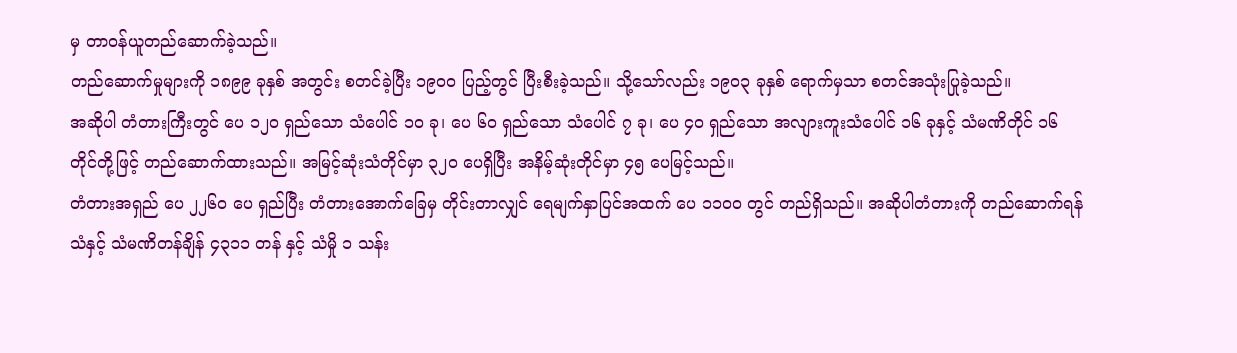မှ တာဝန်ယူတည်ဆောက်ခဲ့သည်။
တည်ဆောက်မှုများကို ၁၈၉၉ ခုနှစ် အတွင်း စတင်ခဲ့ပြီး ၁၉၀၀ ပြည့်တွင် ပြီးစီးခဲ့သည်။ သို့သော်လည်း ၁၉၀၃ ခုနှစ် ရောက်မှသာ စတင်အသုံးပြုခဲ့သည်။
အဆိုပါ တံတားကြီးတွင် ပေ ၁၂၀ ရှည်သော သံပေါင် ၁၀ ခု၊ ပေ ၆၀ ရှည်သော သံပေါင် ၇ ခု၊ ပေ ၄၀ ရှည်သော အလျားကူးသံပေါင် ၁၆ ခုနှင့် သံမဏိတိုင် ၁၆ တိုင်တို့ဖြင့် တည်ဆောက်ထားသည်။ အမြင့်ဆုံးသံတိုင်မှာ ၃၂၀ ပေရှိပြီး အနိမ့်ဆုံးတိုင်မှာ ၄၅ ပေမြင့်သည်။
တံတားအရှည် ပေ ၂၂၆၀ ပေ ရှည်ပြီး တံတားအောက်ခြေမှ တိုင်းတာလျှင် ရေမျက်နှာပြင်အထက် ပေ ၁၁၀၀ တွင် တည်ရှိသည်။ အဆိုပါတံတားကို တည်ဆောက်ရန် သံနှင့် သံမဏိတန်ချိန် ၄၃၁၁ တန် နှင့် သံမှို ၁ သန်း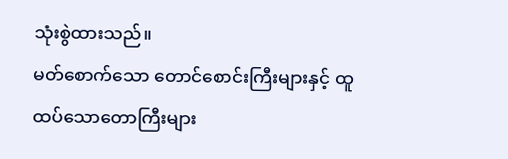သုံးစွဲထားသည်။
မတ်စောက်သော တောင်စောင်းကြီးများနှင့် ထူထပ်သောတောကြီးများ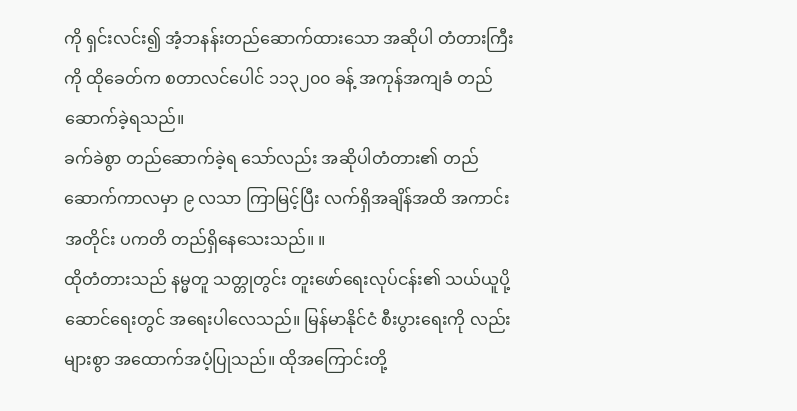ကို ရှင်းလင်း၍ အံ့ဘနန်းတည်ဆောက်ထားသော အဆိုပါ တံတားကြီးကို ထိုခေတ်က စတာလင်ပေါင် ၁၁၃၂၀၀ ခန့် အကုန်အကျခံ တည်ဆောက်ခဲ့ရသည်။
ခက်ခဲစွာ တည်ဆောက်ခဲ့ရ သော်လည်း အဆိုပါတံတား၏ တည်ဆောက်ကာလမှာ ၉ လသာ ကြာမြင့်ပြီး လက်ရှိအချိန်အထိ အကာင်း အတိုင်း ပကတိ တည်ရှိနေသေးသည်။ ။
ထိုတံတားသည် နမ္မတူ သတ္တုတွင်း တူးဖော်ရေးလုပ်ငန်း၏ သယ်ယူပို့ဆောင်ရေးတွင် အရေးပါလေသည်။ မြန်မာနိုင်ငံ စီးပွားရေးကို လည်းများစွာ အထောက်အပံ့ပြုသည်။ ထိုအကြောင်းတို့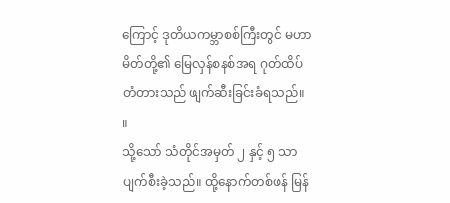ကြောင့် ဒုတိယကမ္ဘာစစ်ကြီးတွင် မဟာမိတ်တို့၏ မြေလှန်စနစ်အရ ဂုတ်ထိပ် တံတားသည် ဖျက်ဆီးခြင်းခံရသည်။ ။
သို့သော် သံတိုင်အမှတ် ၂ နှင့် ၅ သာ ပျက်စီးခဲ့သည်။ ထို့နောက်တစ်ဖန် မြန်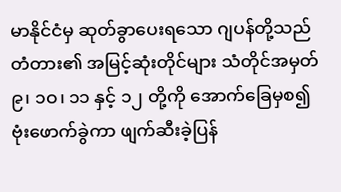မာနိုင်ငံမှ ဆုတ်ခွာပေးရသော ဂျပန်တို့သည် တံတား၏ အမြင့်ဆုံးတိုင်များ သံတိုင်အမှတ် ၉၊ ၁ဝ၊ ၁၁ နှင့် ၁၂ တို့ကို အောက်ခြေမှစ၍ ဗုံးဖောက်ခွဲကာ ဖျက်ဆီးခဲ့ပြန်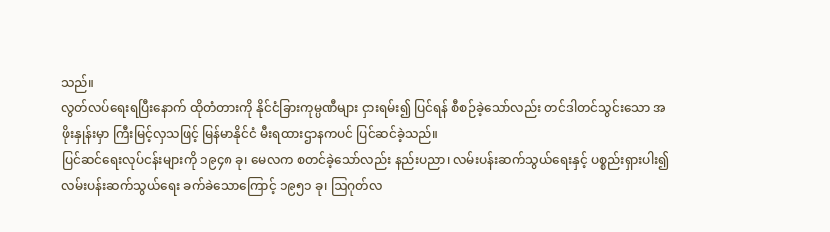သည်။
လွတ်လပ်ရေးရပြီးနောက် ထိုတံတားကို နိုင်ငံခြားကုမ္ပဏီများ ငှားရမ်း၍ ပြင်ရန် စီစဉ်ခဲ့သော်လည်း တင်ဒါတင်သွင်းသော အဖိုးနှုန်းမှာ ကြီးမြင့်လှသဖြင့် မြန်မာနိုင်ငံ မီးရထားဌာနကပင် ပြင်ဆင်ခဲ့သည်။
ပြင်ဆင်ရေးလုပ်ငန်းများကို ၁၉၄၈ ခု၊ မေလက စတင်ခဲ့သော်လည်း နည်းပညာ၊ လမ်းပန်းဆက်သွယ်ရေးနှင့် ပစ္စည်းရှားပါး၍ လမ်းပန်းဆက်သွယ်ရေး ခက်ခဲသောကြောင့် ၁၉၅၁ ခု၊ ဩဂုတ်လ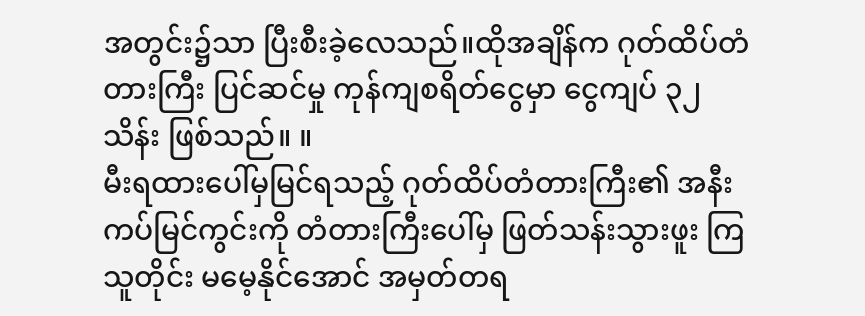အတွင်း၌သာ ပြီးစီးခဲ့လေသည်။ထိုအချိန်က ဂုတ်ထိပ်တံတားကြီး ပြင်ဆင်မှု ကုန်ကျစရိတ်ငွေမှာ ငွေကျပ် ၃၂ သိန်း ဖြစ်သည်။ ။
မီးရထားပေါ်မှမြင်ရသည့် ဂုတ်ထိပ်တံတားကြီး၏ အနီးကပ်မြင်ကွင်းကို တံတားကြီးပေါ်မှ ဖြတ်သန်းသွားဖူး ကြသူတိုင်း မမေ့နိုင်အောင် အမှတ်တရ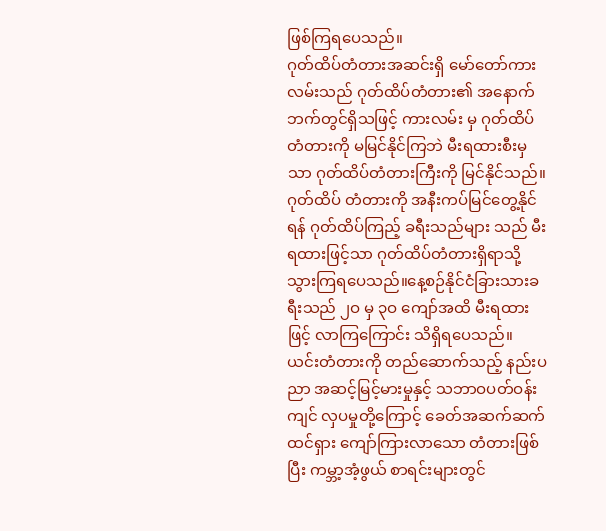ဖြစ်ကြရပေသည်။
ဂုတ်ထိပ်တံတားအဆင်းရှိ မော်တော်ကားလမ်းသည် ဂုတ်ထိပ်တံတား၏ အနောက်ဘက်တွင်ရှိသဖြင့် ကားလမ်း မှ ဂုတ်ထိပ်တံတားကို မမြင်နိုင်ကြဘဲ မီးရထားစီးမှသာ ဂုတ်ထိပ်တံတားကြီးကို မြင်နိုင်သည်။
ဂုတ်ထိပ် တံတားကို အနီးကပ်မြင်တွေ့နိုင်ရန် ဂုတ်ထိပ်ကြည့် ခရီးသည်များ သည် မီးရထားဖြင့်သာ ဂုတ်ထိပ်တံတားရှိရာသို့ သွားကြရပေသည်။နေ့စဉ်နိုင်ငံခြားသားခရီးသည် ၂ဝ မှ ၃ဝ ကျော်အထိ မီးရထားဖြင့် လာကြကြောင်း သိရှိရပေသည်။
ယင်းတံတားကို တည်ဆောက်သည့် နည်းပညာ အဆင့်မြင့်မားမှုနှင့် သဘာဝပတ်ဝန်းကျင် လှပမှုတို့ကြောင့် ခေတ်အဆက်ဆက် ထင်ရှား ကျော်ကြားလာသော တံတားဖြစ်ပြီး ကမ္ဘာ့အံ့ဖွယ် စာရင်းများတွင်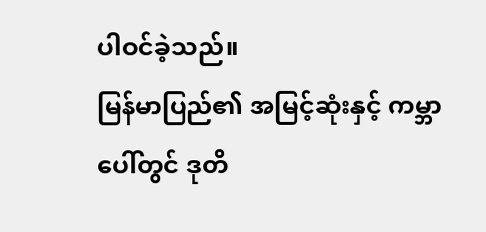ပါဝင်ခဲ့သည်။
မြန်မာပြည်၏ အမြင့်ဆုံးနှင့် ကမ္ဘာပေါ်တွင် ဒုတိ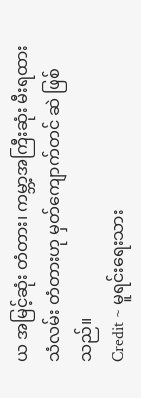ယ အမြင့်ဆုံး တံတား၊ ကမ္ဘာ့အကြီးဆုံး မီးရထားသံလမ်း တံတားဟု မှတ်ကျောက်တင် ဆဲ ဖြစ်သည်။
Credit ~ မူရင်းရေးသား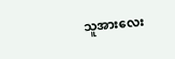သူအားလေး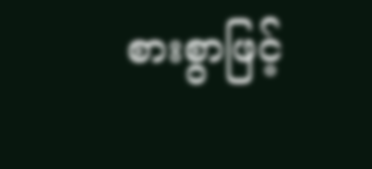စားစွာဖြင့်